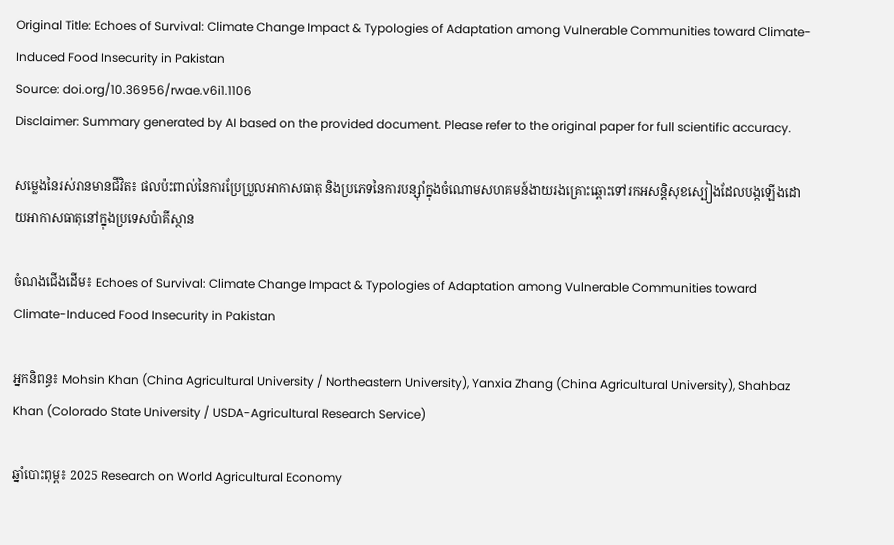Original Title: Echoes of Survival: Climate Change Impact & Typologies of Adaptation among Vulnerable Communities toward Climate-Induced Food Insecurity in Pakistan
Source: doi.org/10.36956/rwae.v6i1.1106
Disclaimer: Summary generated by AI based on the provided document. Please refer to the original paper for full scientific accuracy.

សម្លេងនៃរស់រានមានជីវិត៖ ផលប៉ះពាល់នៃការប្រែប្រួលអាកាសធាតុ និងប្រភេទនៃការបន្ស៊ាំក្នុងចំណោមសហគមន៍ងាយរងគ្រោះឆ្ពោះទៅរកអសន្តិសុខស្បៀងដែលបង្កឡើងដោយអាកាសធាតុនៅក្នុងប្រទេសប៉ាគីស្ថាន

ចំណងជើងដើម៖ Echoes of Survival: Climate Change Impact & Typologies of Adaptation among Vulnerable Communities toward Climate-Induced Food Insecurity in Pakistan

អ្នកនិពន្ធ៖ Mohsin Khan (China Agricultural University / Northeastern University), Yanxia Zhang (China Agricultural University), Shahbaz Khan (Colorado State University / USDA-Agricultural Research Service)

ឆ្នាំបោះពុម្ព៖ 2025 Research on World Agricultural Economy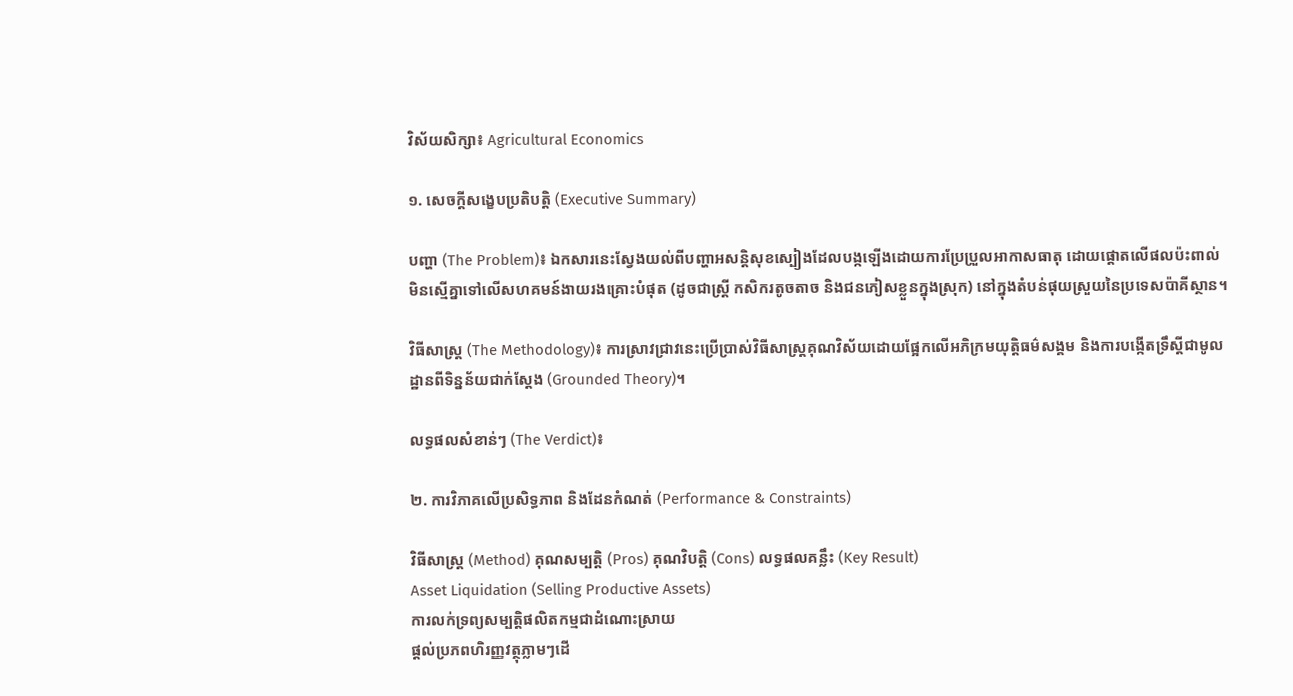វិស័យសិក្សា៖ Agricultural Economics

១. សេចក្តីសង្ខេបប្រតិបត្តិ (Executive Summary)

បញ្ហា (The Problem)៖ ឯកសារនេះស្វែងយល់ពីបញ្ហាអសន្តិសុខស្បៀងដែលបង្កឡើងដោយការប្រែប្រួលអាកាសធាតុ ដោយផ្តោតលើផលប៉ះពាល់មិនស្មើគ្នាទៅលើសហគមន៍ងាយរងគ្រោះបំផុត (ដូចជាស្ត្រី កសិករតូចតាច និងជនភៀសខ្លួនក្នុងស្រុក) នៅក្នុងតំបន់ផុយស្រួយនៃប្រទេសប៉ាគីស្ថាន។

វិធីសាស្ត្រ (The Methodology)៖ ការស្រាវជ្រាវនេះប្រើប្រាស់វិធីសាស្ត្រគុណវិស័យដោយផ្អែកលើអភិក្រមយុត្តិធម៌សង្គម និងការបង្កើតទ្រឹស្តីជាមូលដ្ឋានពីទិន្នន័យជាក់ស្តែង (Grounded Theory)។

លទ្ធផលសំខាន់ៗ (The Verdict)៖

២. ការវិភាគលើប្រសិទ្ធភាព និងដែនកំណត់ (Performance & Constraints)

វិធីសាស្ត្រ (Method) គុណសម្បត្តិ (Pros) គុណវិបត្តិ (Cons) លទ្ធផលគន្លឹះ (Key Result)
Asset Liquidation (Selling Productive Assets)
ការលក់ទ្រព្យសម្បត្តិផលិតកម្មជាដំណោះស្រាយ
ផ្តល់ប្រភពហិរញ្ញវត្ថុភ្លាមៗដើ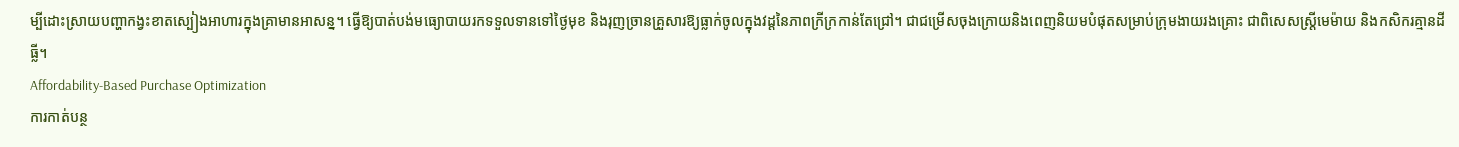ម្បីដោះស្រាយបញ្ហាកង្វះខាតស្បៀងអាហារក្នុងគ្រាមានអាសន្ន។ ធ្វើឱ្យបាត់បង់មធ្យោបាយរកទទួលទានទៅថ្ងៃមុខ និងរុញច្រានគ្រួសារឱ្យធ្លាក់ចូលក្នុងវដ្តនៃភាពក្រីក្រកាន់តែជ្រៅ។ ជាជម្រើសចុងក្រោយនិងពេញនិយមបំផុតសម្រាប់ក្រុមងាយរងគ្រោះ ជាពិសេសស្ត្រីមេម៉ាយ និងកសិករគ្មានដីធ្លី។
Affordability-Based Purchase Optimization
ការកាត់បន្ថ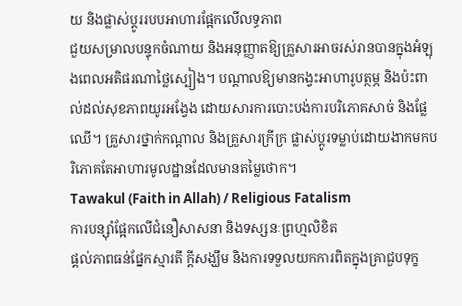យ និងផ្លាស់ប្តូររបបអាហារផ្អែកលើលទ្ធភាព
ជួយសម្រាលបន្ទុកចំណាយ និងអនុញ្ញាតឱ្យគ្រួសារអាចរស់រានបានក្នុងអំឡុងពេលអតិផរណាថ្លៃស្បៀង។ បណ្តាលឱ្យមានកង្វះអាហារូបត្ថម្ភ និងប៉ះពាល់ដល់សុខភាពយូរអង្វែង ដោយសារការបោះបង់ការបរិភោគសាច់ និងផ្លែឈើ។ គ្រួសារថ្នាក់កណ្តាល និងគ្រួសារក្រីក្រ ផ្លាស់ប្តូរទម្លាប់ដោយងាកមកបរិភោគតែអាហារមូលដ្ឋានដែលមានតម្លៃថោក។
Tawakul (Faith in Allah) / Religious Fatalism
ការបន្ស៊ាំផ្អែកលើជំនឿសាសនា និងទស្សនៈព្រហ្មលិខិត
ផ្តល់ភាពធន់ផ្នែកស្មារតី ក្តីសង្ឃឹម និងការទទួលយកការពិតក្នុងគ្រាជួបទុក្ខ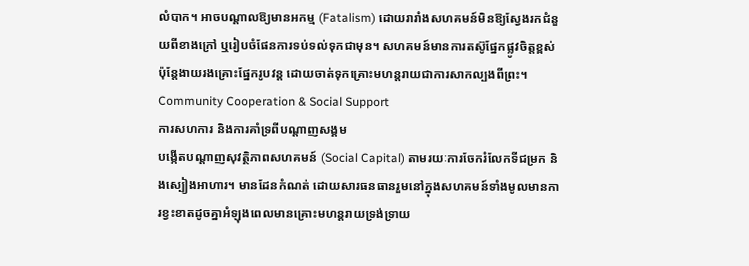លំបាក។ អាចបណ្តាលឱ្យមានអកម្ម (Fatalism) ដោយរារាំងសហគមន៍មិនឱ្យស្វែងរកជំនួយពីខាងក្រៅ ឬរៀបចំផែនការទប់ទល់ទុកជាមុន។ សហគមន៍មានការតស៊ូផ្នែកផ្លូវចិត្តខ្ពស់ ប៉ុន្តែងាយរងគ្រោះផ្នែករូបវន្ត ដោយចាត់ទុកគ្រោះមហន្តរាយជាការសាកល្បងពីព្រះ។
Community Cooperation & Social Support
ការសហការ និងការគាំទ្រពីបណ្តាញសង្គម
បង្កើតបណ្តាញសុវត្ថិភាពសហគមន៍ (Social Capital) តាមរយៈការចែករំលែកទីជម្រក និងស្បៀងអាហារ។ មានដែនកំណត់ ដោយសារធនធានរួមនៅក្នុងសហគមន៍ទាំងមូលមានការខ្វះខាតដូចគ្នាអំឡុងពេលមានគ្រោះមហន្តរាយទ្រង់ទ្រាយ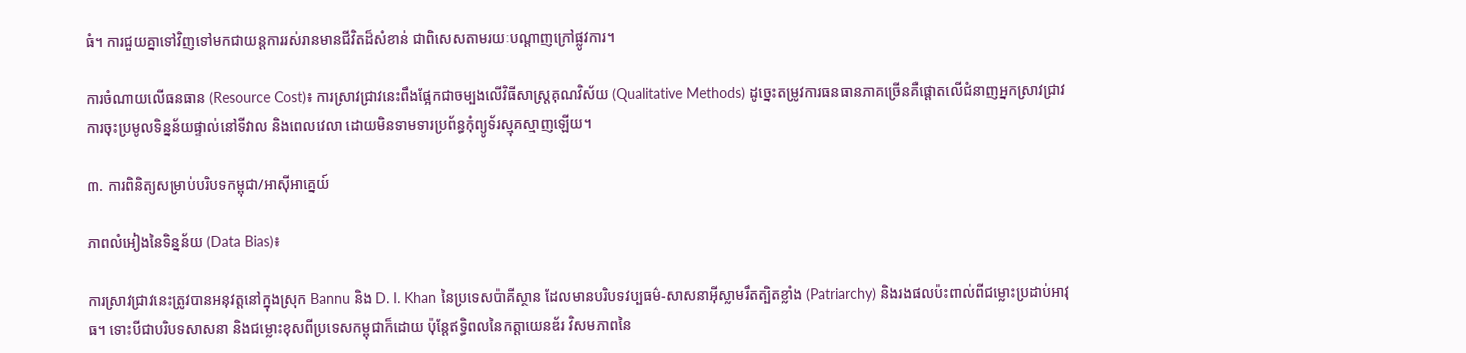ធំ។ ការជួយគ្នាទៅវិញទៅមកជាយន្តការរស់រានមានជីវិតដ៏សំខាន់ ជាពិសេសតាមរយៈបណ្តាញក្រៅផ្លូវការ។

ការចំណាយលើធនធាន (Resource Cost)៖ ការស្រាវជ្រាវនេះពឹងផ្អែកជាចម្បងលើវិធីសាស្ត្រគុណវិស័យ (Qualitative Methods) ដូច្នេះតម្រូវការធនធានភាគច្រើនគឺផ្តោតលើជំនាញអ្នកស្រាវជ្រាវ ការចុះប្រមូលទិន្នន័យផ្ទាល់នៅទីវាល និងពេលវេលា ដោយមិនទាមទារប្រព័ន្ធកុំព្យូទ័រស្មុគស្មាញឡើយ។

៣. ការពិនិត្យសម្រាប់បរិបទកម្ពុជា/អាស៊ីអាគ្នេយ៍

ភាពលំអៀងនៃទិន្នន័យ (Data Bias)៖

ការស្រាវជ្រាវនេះត្រូវបានអនុវត្តនៅក្នុងស្រុក Bannu និង D. I. Khan នៃប្រទេសប៉ាគីស្ថាន ដែលមានបរិបទវប្បធម៌-សាសនាអ៊ីស្លាមរឹតត្បិតខ្លាំង (Patriarchy) និងរងផលប៉ះពាល់ពីជម្លោះប្រដាប់អាវុធ។ ទោះបីជាបរិបទសាសនា និងជម្លោះខុសពីប្រទេសកម្ពុជាក៏ដោយ ប៉ុន្តែឥទ្ធិពលនៃកត្តាយេនឌ័រ វិសមភាពនៃ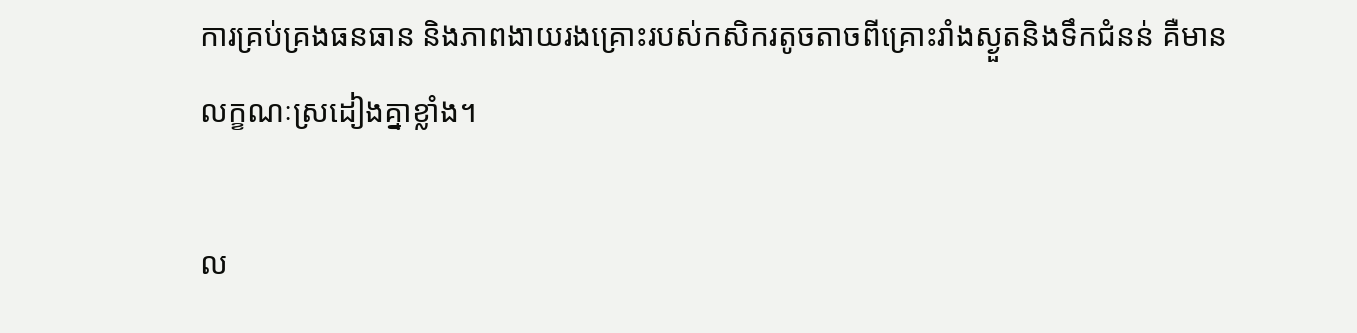ការគ្រប់គ្រងធនធាន និងភាពងាយរងគ្រោះរបស់កសិករតូចតាចពីគ្រោះរាំងស្ងួតនិងទឹកជំនន់ គឺមានលក្ខណៈស្រដៀងគ្នាខ្លាំង។

ល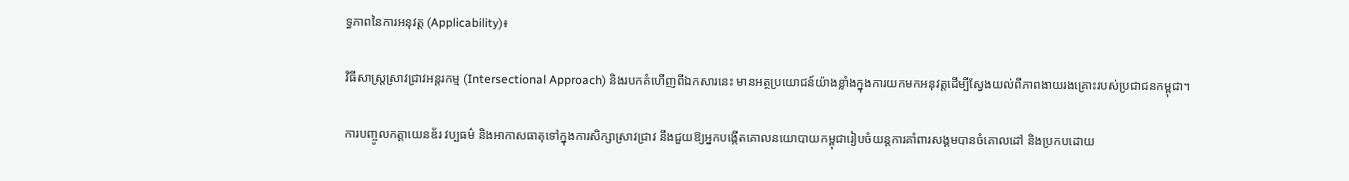ទ្ធភាពនៃការអនុវត្ត (Applicability)៖

វិធីសាស្ត្រស្រាវជ្រាវអន្តរកម្ម (Intersectional Approach) និងរបកគំហើញពីឯកសារនេះ មានអត្ថប្រយោជន៍យ៉ាងខ្លាំងក្នុងការយកមកអនុវត្តដើម្បីស្វែងយល់ពីភាពងាយរងគ្រោះរបស់ប្រជាជនកម្ពុជា។

ការបញ្ចូលកត្តាយេនឌ័រ វប្បធម៌ និងអាកាសធាតុទៅក្នុងការសិក្សាស្រាវជ្រាវ នឹងជួយឱ្យអ្នកបង្កើតគោលនយោបាយកម្ពុជារៀបចំយន្តការគាំពារសង្គមបានចំគោលដៅ និងប្រកបដោយ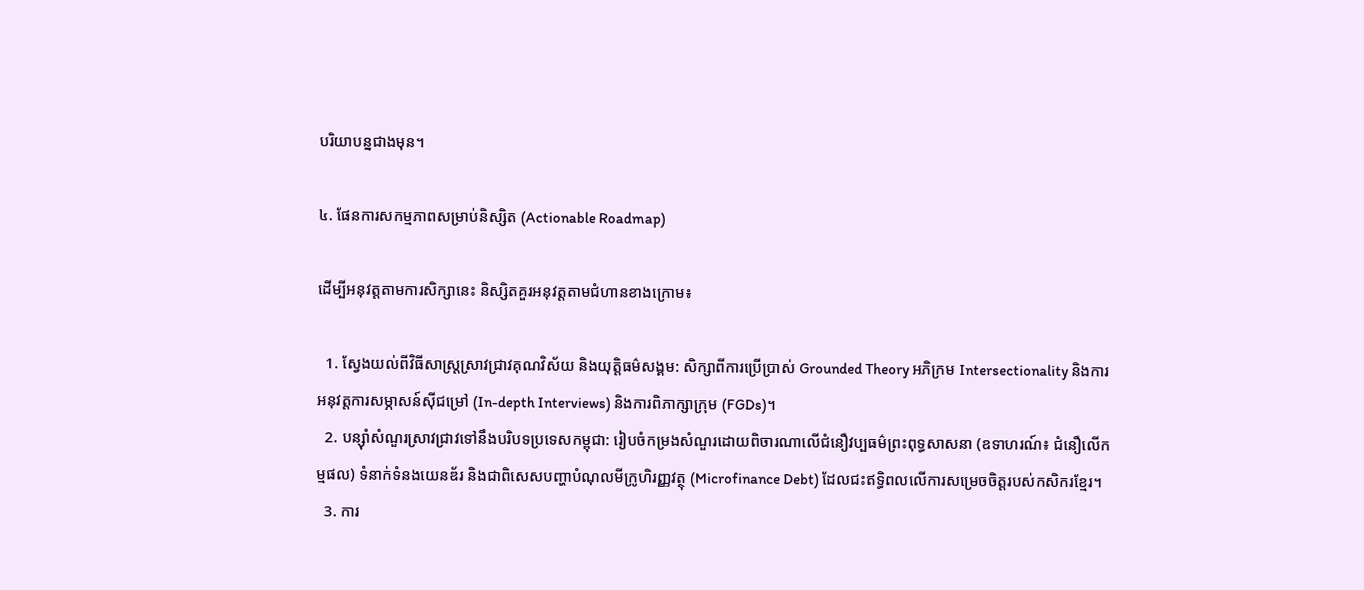បរិយាបន្នជាងមុន។

៤. ផែនការសកម្មភាពសម្រាប់និស្សិត (Actionable Roadmap)

ដើម្បីអនុវត្តតាមការសិក្សានេះ និស្សិតគួរអនុវត្តតាមជំហានខាងក្រោម៖

  1. ស្វែងយល់ពីវិធីសាស្ត្រស្រាវជ្រាវគុណវិស័យ និងយុត្តិធម៌សង្គម: សិក្សាពីការប្រើប្រាស់ Grounded Theory អភិក្រម Intersectionality និងការអនុវត្តការសម្ភាសន៍ស៊ីជម្រៅ (In-depth Interviews) និងការពិភាក្សាក្រុម (FGDs)។
  2. បន្ស៊ាំសំណួរស្រាវជ្រាវទៅនឹងបរិបទប្រទេសកម្ពុជា: រៀបចំកម្រងសំណួរដោយពិចារណាលើជំនឿវប្បធម៌ព្រះពុទ្ធសាសនា (ឧទាហរណ៍៖ ជំនឿលើកម្មផល) ទំនាក់ទំនងយេនឌ័រ និងជាពិសេសបញ្ហាបំណុលមីក្រូហិរញ្ញវត្ថុ (Microfinance Debt) ដែលជះឥទ្ធិពលលើការសម្រេចចិត្តរបស់កសិករខ្មែរ។
  3. ការ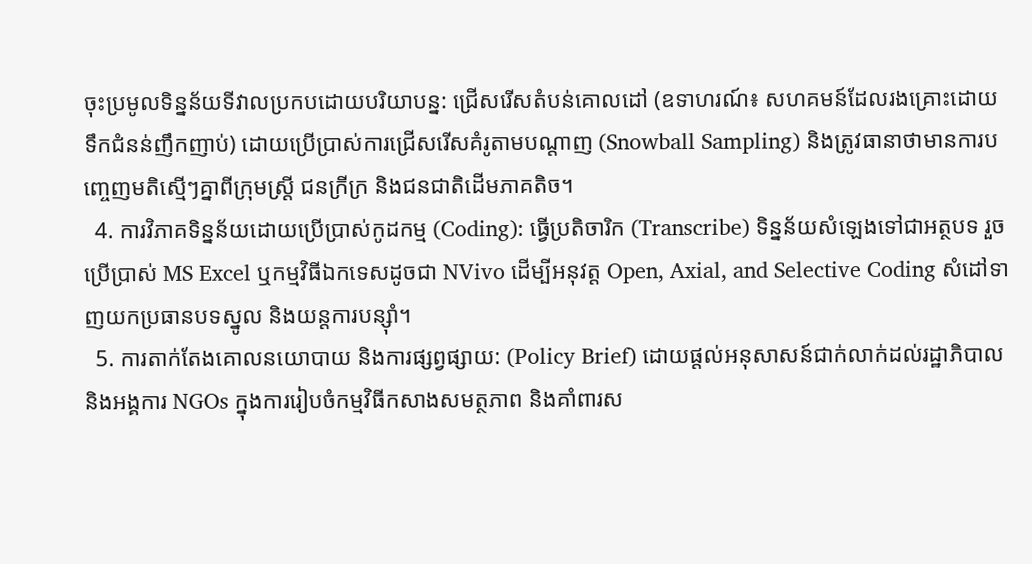ចុះប្រមូលទិន្នន័យទីវាលប្រកបដោយបរិយាបន្ន: ជ្រើសរើសតំបន់គោលដៅ (ឧទាហរណ៍៖ សហគមន៍ដែលរងគ្រោះដោយទឹកជំនន់ញឹកញាប់) ដោយប្រើប្រាស់ការជ្រើសរើសគំរូតាមបណ្តាញ (Snowball Sampling) និងត្រូវធានាថាមានការបញ្ចេញមតិស្មើៗគ្នាពីក្រុមស្ត្រី ជនក្រីក្រ និងជនជាតិដើមភាគតិច។
  4. ការវិភាគទិន្នន័យដោយប្រើប្រាស់កូដកម្ម (Coding): ធ្វើប្រតិចារិក (Transcribe) ទិន្នន័យសំឡេងទៅជាអត្ថបទ រួចប្រើប្រាស់ MS Excel ឬកម្មវិធីឯកទេសដូចជា NVivo ដើម្បីអនុវត្ត Open, Axial, and Selective Coding សំដៅទាញយកប្រធានបទស្នូល និងយន្តការបន្ស៊ាំ។
  5. ការតាក់តែងគោលនយោបាយ និងការផ្សព្វផ្សាយ: (Policy Brief) ដោយផ្តល់អនុសាសន៍ជាក់លាក់ដល់រដ្ឋាភិបាល និងអង្គការ NGOs ក្នុងការរៀបចំកម្មវិធីកសាងសមត្ថភាព និងគាំពារស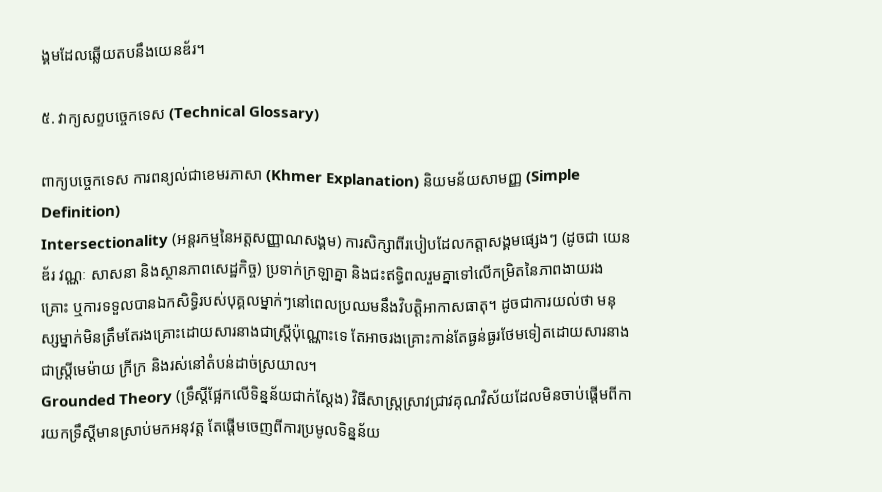ង្គមដែលឆ្លើយតបនឹងយេនឌ័រ។

៥. វាក្យសព្ទបច្ចេកទេស (Technical Glossary)

ពាក្យបច្ចេកទេស ការពន្យល់ជាខេមរភាសា (Khmer Explanation) និយមន័យសាមញ្ញ (Simple Definition)
Intersectionality (អន្តរកម្មនៃអត្តសញ្ញាណសង្គម) ការសិក្សាពីរបៀបដែលកត្តាសង្គមផ្សេងៗ (ដូចជា យេនឌ័រ វណ្ណៈ សាសនា និងស្ថានភាពសេដ្ឋកិច្ច) ប្រទាក់ក្រឡាគ្នា និងជះឥទ្ធិពលរួមគ្នាទៅលើកម្រិតនៃភាពងាយរងគ្រោះ ឬការទទួលបានឯកសិទ្ធិរបស់បុគ្គលម្នាក់ៗនៅពេលប្រឈមនឹងវិបត្តិអាកាសធាតុ។ ដូចជាការយល់ថា មនុស្សម្នាក់មិនត្រឹមតែរងគ្រោះដោយសារនាងជាស្ត្រីប៉ុណ្ណោះទេ តែអាចរងគ្រោះកាន់តែធ្ងន់ធ្ងរថែមទៀតដោយសារនាងជាស្ត្រីមេម៉ាយ ក្រីក្រ និងរស់នៅតំបន់ដាច់ស្រយាល។
Grounded Theory (ទ្រឹស្តីផ្អែកលើទិន្នន័យជាក់ស្តែង) វិធីសាស្ត្រស្រាវជ្រាវគុណវិស័យដែលមិនចាប់ផ្តើមពីការយកទ្រឹស្តីមានស្រាប់មកអនុវត្ត តែផ្តើមចេញពីការប្រមូលទិន្នន័យ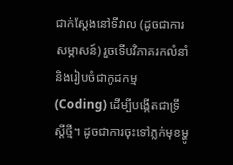ជាក់ស្តែងនៅទីវាល (ដូចជាការសម្ភាសន៍) រួចទើបវិភាគរកលំនាំ និងរៀបចំជាកូដកម្ម (Coding) ដើម្បីបង្កើតជាទ្រឹស្តីថ្មី។ ដូចជាការចុះទៅភ្លក់មុខម្ហូ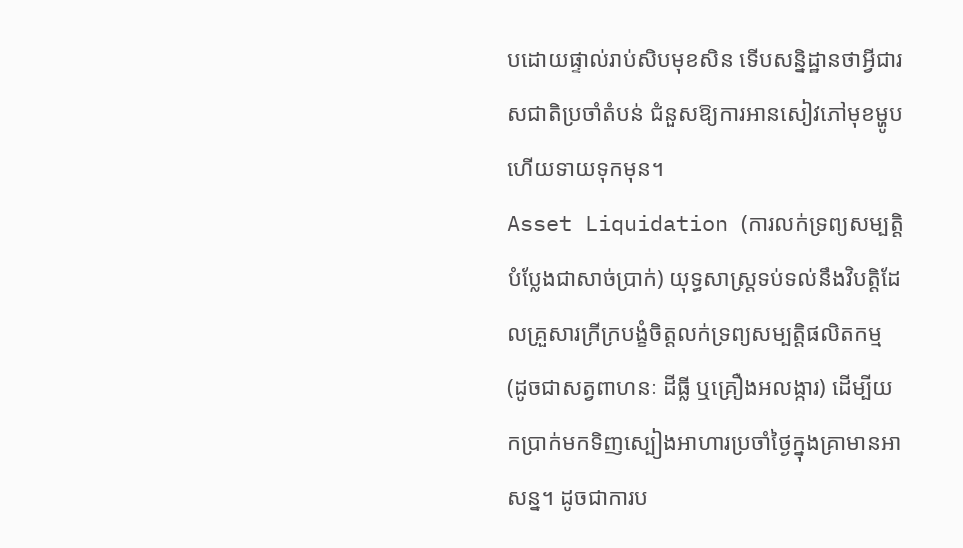បដោយផ្ទាល់រាប់សិបមុខសិន ទើបសន្និដ្ឋានថាអ្វីជារសជាតិប្រចាំតំបន់ ជំនួសឱ្យការអានសៀវភៅមុខម្ហូបហើយទាយទុកមុន។
Asset Liquidation (ការលក់ទ្រព្យសម្បត្តិបំប្លែងជាសាច់ប្រាក់) យុទ្ធសាស្ត្រទប់ទល់នឹងវិបត្តិដែលគ្រួសារក្រីក្របង្ខំចិត្តលក់ទ្រព្យសម្បត្តិផលិតកម្ម (ដូចជាសត្វពាហនៈ ដីធ្លី ឬគ្រឿងអលង្ការ) ដើម្បីយកប្រាក់មកទិញស្បៀងអាហារប្រចាំថ្ងៃក្នុងគ្រាមានអាសន្ន។ ដូចជាការប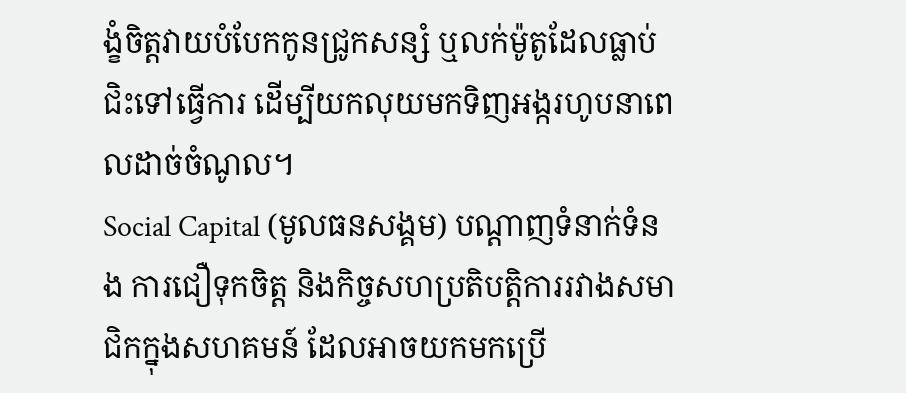ង្ខំចិត្តវាយបំបែកកូនជ្រូកសន្សំ ឬលក់ម៉ូតូដែលធ្លាប់ជិះទៅធ្វើការ ដើម្បីយកលុយមកទិញអង្ករហូបនាពេលដាច់ចំណូល។
Social Capital (មូលធនសង្គម) បណ្តាញទំនាក់ទំនង ការជឿទុកចិត្ត និងកិច្ចសហប្រតិបត្តិការរវាងសមាជិកក្នុងសហគមន៍ ដែលអាចយកមកប្រើ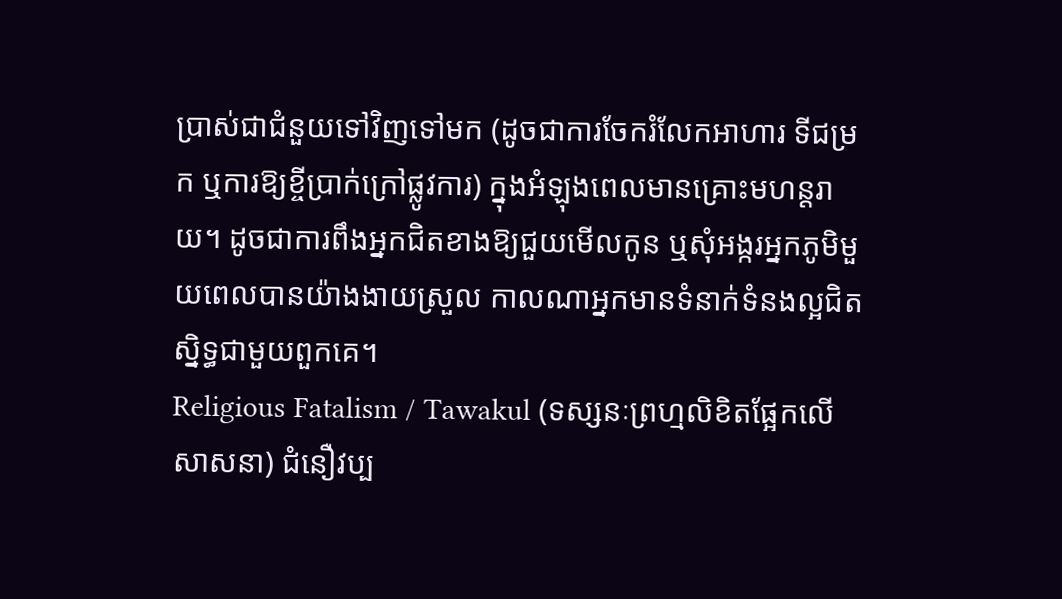ប្រាស់ជាជំនួយទៅវិញទៅមក (ដូចជាការចែករំលែកអាហារ ទីជម្រក ឬការឱ្យខ្ចីប្រាក់ក្រៅផ្លូវការ) ក្នុងអំឡុងពេលមានគ្រោះមហន្តរាយ។ ដូចជាការពឹងអ្នកជិតខាងឱ្យជួយមើលកូន ឬសុំអង្ករអ្នកភូមិមួយពេលបានយ៉ាងងាយស្រួល កាលណាអ្នកមានទំនាក់ទំនងល្អជិតស្និទ្ធជាមួយពួកគេ។
Religious Fatalism / Tawakul (ទស្សនៈព្រហ្មលិខិតផ្អែកលើសាសនា) ជំនឿវប្ប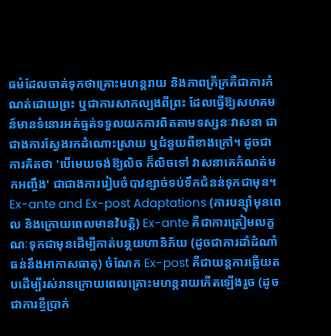ធម៌ដែលចាត់ទុកថាគ្រោះមហន្តរាយ និងភាពក្រីក្រគឺជាការកំណត់ដោយព្រះ ឬជាការសាកល្បងពីព្រះ ដែលធ្វើឱ្យសហគមន៍មានទំនោរអត់ធ្មត់ទទួលយកការពិតតាមទស្សនៈវាសនា ជាជាងការស្វែងរកដំណោះស្រាយ ឬជំនួយពីខាងក្រៅ។ ដូចជាការគិតថា 'បើមេឃចង់ឱ្យលិច ក៏លិចទៅ វាសនាគេកំណត់មកអញ្ចឹង' ជាជាងការរៀបចំបាវខ្សាច់ទប់ទឹកជំនន់ទុកជាមុន។
Ex-ante and Ex-post Adaptations (ការបន្ស៊ាំមុនពេល និងក្រោយពេលមានវិបត្តិ) Ex-ante គឺជាការត្រៀមលក្ខណៈទុកជាមុនដើម្បីកាត់បន្ថយហានិភ័យ (ដូចជាការដាំដំណាំធន់នឹងអាកាសធាតុ) ចំណែក Ex-post គឺជាយន្តការឆ្លើយតបដើម្បីរស់រានក្រោយពេលគ្រោះមហន្តរាយកើតឡើងរួច (ដូចជាការខ្ចីប្រាក់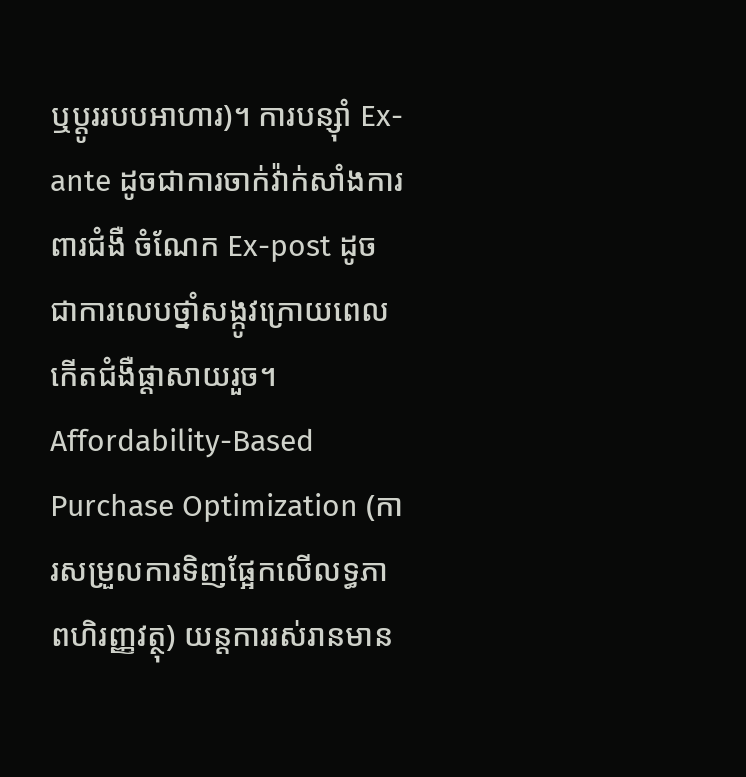ឬប្តូររបបអាហារ)។ ការបន្ស៊ាំ Ex-ante ដូចជាការចាក់វ៉ាក់សាំងការពារជំងឺ ចំណែក Ex-post ដូចជាការលេបថ្នាំសង្កូវក្រោយពេលកើតជំងឺផ្តាសាយរួច។
Affordability-Based Purchase Optimization (ការសម្រួលការទិញផ្អែកលើលទ្ធភាពហិរញ្ញវត្ថុ) យន្តការរស់រានមាន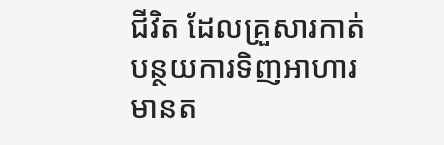ជីវិត ដែលគ្រួសារកាត់បន្ថយការទិញអាហារមានត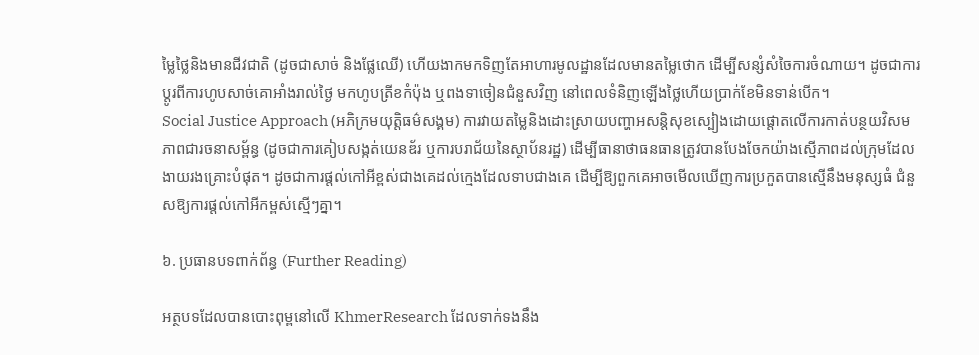ម្លៃថ្លៃនិងមានជីវជាតិ (ដូចជាសាច់ និងផ្លែឈើ) ហើយងាកមកទិញតែអាហារមូលដ្ឋានដែលមានតម្លៃថោក ដើម្បីសន្សំសំចៃការចំណាយ។ ដូចជាការប្តូរពីការហូបសាច់គោអាំងរាល់ថ្ងៃ មកហូបត្រីខកំប៉ុង ឬពងទាចៀនជំនួសវិញ នៅពេលទំនិញឡើងថ្លៃហើយប្រាក់ខែមិនទាន់បើក។
Social Justice Approach (អភិក្រមយុត្តិធម៌សង្គម) ការវាយតម្លៃនិងដោះស្រាយបញ្ហាអសន្តិសុខស្បៀងដោយផ្តោតលើការកាត់បន្ថយវិសមភាពជារចនាសម្ព័ន្ធ (ដូចជាការគៀបសង្កត់យេនឌ័រ ឬការបរាជ័យនៃស្ថាប័នរដ្ឋ) ដើម្បីធានាថាធនធានត្រូវបានបែងចែកយ៉ាងស្មើភាពដល់ក្រុមដែលងាយរងគ្រោះបំផុត។ ដូចជាការផ្តល់កៅអីខ្ពស់ជាងគេដល់ក្មេងដែលទាបជាងគេ ដើម្បីឱ្យពួកគេអាចមើលឃើញការប្រកួតបានស្មើនឹងមនុស្សធំ ជំនួសឱ្យការផ្តល់កៅអីកម្ពស់ស្មើៗគ្នា។

៦. ប្រធានបទពាក់ព័ន្ធ (Further Reading)

អត្ថបទដែលបានបោះពុម្ពនៅលើ KhmerResearch ដែលទាក់ទងនឹង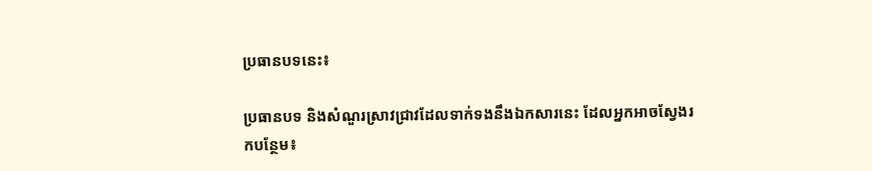ប្រធានបទនេះ៖

ប្រធានបទ និងសំណួរស្រាវជ្រាវដែលទាក់ទងនឹងឯកសារនេះ ដែលអ្នកអាចស្វែងរកបន្ថែម៖